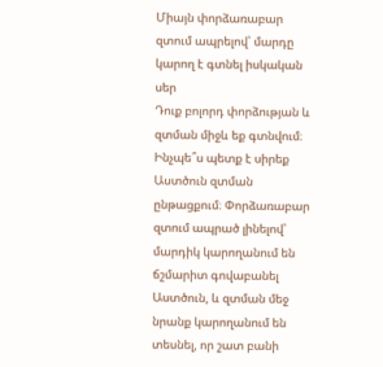Միայն փորձառաբար զտում ապրելով՝ մարդը կարող է գտնել իսկական սեր
Դուք բոլորդ փորձության և զտման միջև եք գտնվում։ Ինչպե՞ս պետք է սիրեք Աստծուն զտման ընթացքում։ Փորձառաբար զտում ապրած լինելով՝ մարդիկ կարողանում են ճշմարիտ գովաբանել Աստծուն, և զտման մեջ նրանք կարողանում են տեսնել, որ շատ բանի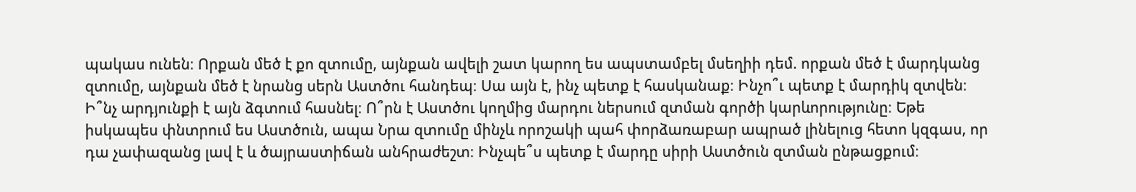պակաս ունեն։ Որքան մեծ է քո զտումը, այնքան ավելի շատ կարող ես ապստամբել մսեղիի դեմ. որքան մեծ է մարդկանց զտումը, այնքան մեծ է նրանց սերն Աստծու հանդեպ։ Սա այն է, ինչ պետք է հասկանաք։ Ինչո՞ւ պետք է մարդիկ զտվեն։ Ի՞նչ արդյունքի է այն ձգտում հասնել։ Ո՞րն է Աստծու կողմից մարդու ներսում զտման գործի կարևորությունը։ Եթե իսկապես փնտրում ես Աստծուն, ապա Նրա զտումը մինչև որոշակի պահ փորձառաբար ապրած լինելուց հետո կզգաս, որ դա չափազանց լավ է և ծայրաստիճան անհրաժեշտ։ Ինչպե՞ս պետք է մարդը սիրի Աստծուն զտման ընթացքում։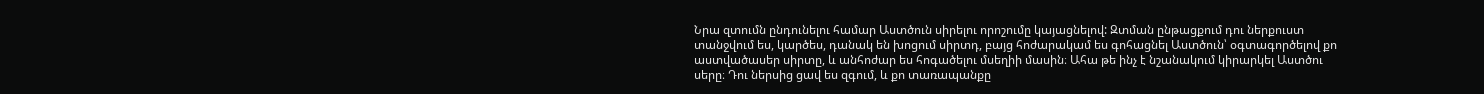Նրա զտումն ընդունելու համար Աստծուն սիրելու որոշումը կայացնելով: Զտման ընթացքում դու ներքուստ տանջվում ես, կարծես, դանակ են խոցում սիրտդ, բայց հոժարակամ ես գոհացնել Աստծուն՝ օգտագործելով քո աստվածասեր սիրտը, և անհոժար ես հոգածելու մսեղիի մասին։ Ահա թե ինչ է նշանակում կիրարկել Աստծու սերը։ Դու ներսից ցավ ես զգում, և քո տառապանքը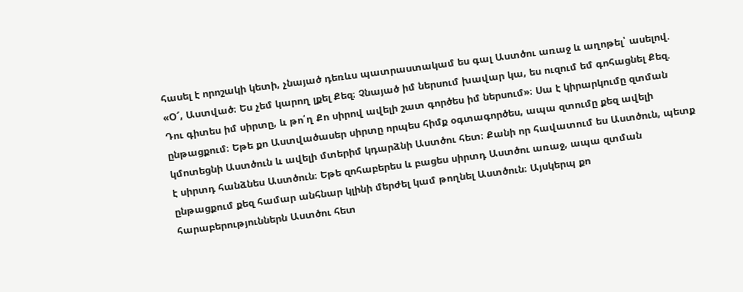հասել է որոշակի կետի, չնայած դեռևս պատրաստակամ ես գալ Աստծու առաջ և աղոթել՝ ասելով. «Օ՜, Աստված։ Ես չեմ կարող լքել Քեզ։ Չնայած իմ ներսում խավար կա, ես ուզում եմ գոհացնել Քեզ. Դու գիտես իմ սիրտը, և թո՛ղ Քո սիրով ավելի շատ գործես իմ ներսում»։ Սա է կիրարկումը զտման ընթացքում։ Եթե քո Աստվածասեր սիրտը որպես հիմք օգտագործես, ապա զտումը քեզ ավելի կմոտեցնի Աստծուն և ավելի մտերիմ կդարձնի Աստծու հետ։ Քանի որ հավատում ես Աստծուն, պետք է սիրտդ հանձնես Աստծուն։ Եթե զոհաբերես և բացես սիրտդ Աստծու առաջ, ապա զտման ընթացքում քեզ համար անհնար կլինի մերժել կամ թողնել Աստծուն։ Այսկերպ քո հարաբերություններն Աստծու հետ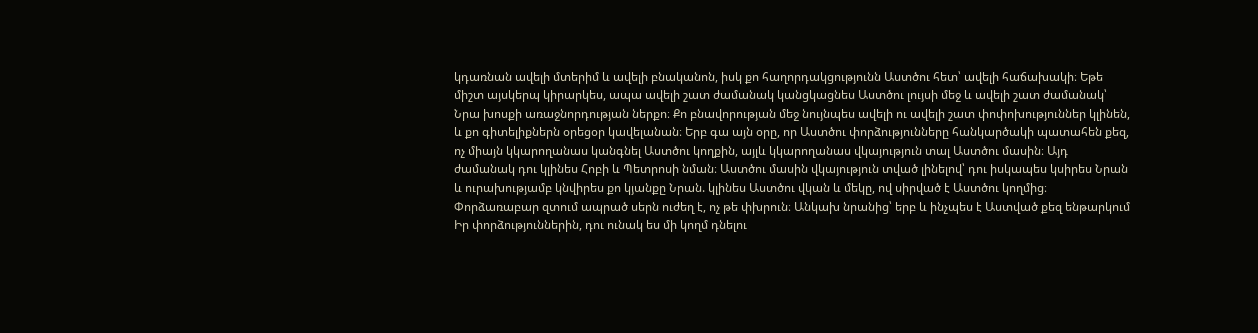կդառնան ավելի մտերիմ և ավելի բնականոն, իսկ քո հաղորդակցությունն Աստծու հետ՝ ավելի հաճախակի։ Եթե միշտ այսկերպ կիրարկես, ապա ավելի շատ ժամանակ կանցկացնես Աստծու լույսի մեջ և ավելի շատ ժամանակ՝ Նրա խոսքի առաջնորդության ներքո։ Քո բնավորության մեջ նույնպես ավելի ու ավելի շատ փոփոխություններ կլինեն, և քո գիտելիքներն օրեցօր կավելանան։ Երբ գա այն օրը, որ Աստծու փորձությունները հանկարծակի պատահեն քեզ, ոչ միայն կկարողանաս կանգնել Աստծու կողքին, այլև կկարողանաս վկայություն տալ Աստծու մասին։ Այդ ժամանակ դու կլինես Հոբի և Պետրոսի նման։ Աստծու մասին վկայություն տված լինելով՝ դու իսկապես կսիրես Նրան և ուրախությամբ կնվիրես քո կյանքը Նրան. կլինես Աստծու վկան և մեկը, ով սիրված է Աստծու կողմից։ Փորձառաբար զտում ապրած սերն ուժեղ է, ոչ թե փխրուն։ Անկախ նրանից՝ երբ և ինչպես է Աստված քեզ ենթարկում Իր փորձություններին, դու ունակ ես մի կողմ դնելու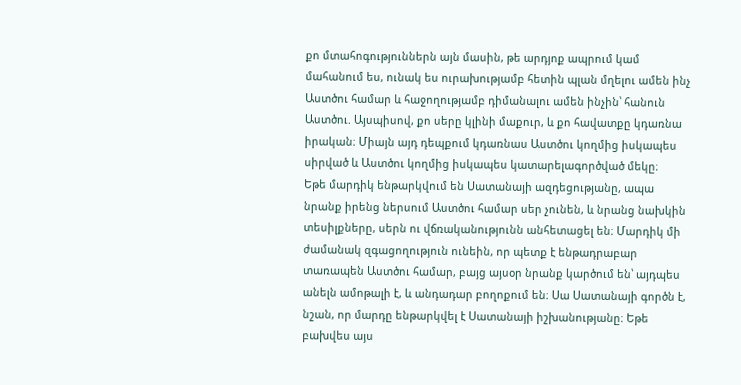քո մտահոգություններն այն մասին, թե արդյոք ապրում կամ մահանում ես, ունակ ես ուրախությամբ հետին պլան մղելու ամեն ինչ Աստծու համար և հաջողությամբ դիմանալու ամեն ինչին՝ հանուն Աստծու. Այսպիսով, քո սերը կլինի մաքուր, և քո հավատքը կդառնա իրական։ Միայն այդ դեպքում կդառնաս Աստծու կողմից իսկապես սիրված և Աստծու կողմից իսկապես կատարելագործված մեկը։
Եթե մարդիկ ենթարկվում են Սատանայի ազդեցությանը, ապա նրանք իրենց ներսում Աստծու համար սեր չունեն, և նրանց նախկին տեսիլքները, սերն ու վճռականությունն անհետացել են։ Մարդիկ մի ժամանակ զգացողություն ունեին, որ պետք է ենթադրաբար տառապեն Աստծու համար, բայց այսօր նրանք կարծում են՝ այդպես անելն ամոթալի է, և անդադար բողոքում են։ Սա Սատանայի գործն է, նշան, որ մարդը ենթարկվել է Սատանայի իշխանությանը։ Եթե բախվես այս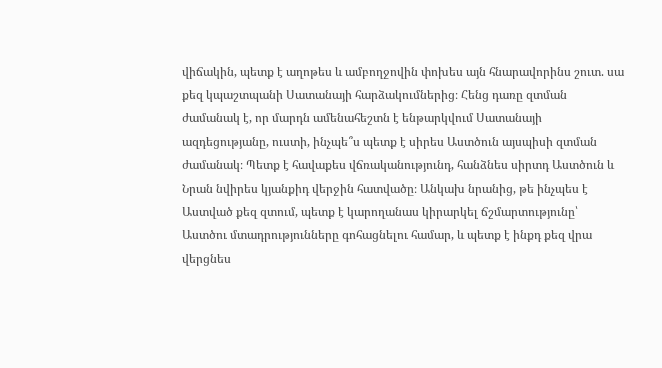վիճակին, պետք է աղոթես և ամբողջովին փոխես այն հնարավորինս շուտ. սա քեզ կպաշտպանի Սատանայի հարձակումներից։ Հենց դառը զտման ժամանակ է, որ մարդն ամենահեշտն է ենթարկվում Սատանայի ազդեցությանը, ուստի, ինչպե՞ս պետք է սիրես Աստծուն այսպիսի զտման ժամանակ։ Պետք է հավաքես վճռականությունդ, հանձնես սիրտդ Աստծուն և Նրան նվիրես կյանքիդ վերջին հատվածը։ Անկախ նրանից, թե ինչպես է Աստված քեզ զտում, պետք է կարողանաս կիրարկել ճշմարտությունը՝ Աստծու մտադրությունները գոհացնելու համար, և պետք է ինքդ քեզ վրա վերցնես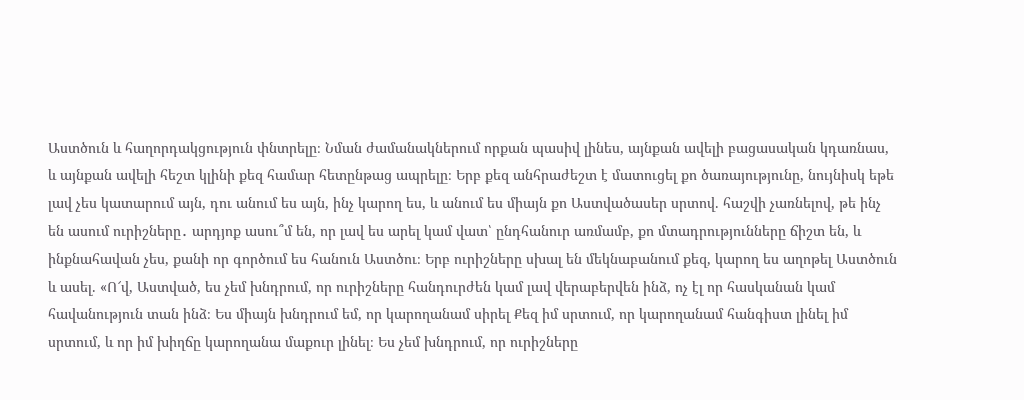Աստծուն և հաղորդակցություն փնտրելը։ Նման ժամանակներում որքան պասիվ լինես, այնքան ավելի բացասական կդառնաս, և այնքան ավելի հեշտ կլինի քեզ համար հետընթաց ապրելը։ Երբ քեզ անհրաժեշտ է մատուցել քո ծառայությունը, նույնիսկ եթե լավ չես կատարում այն, դու անում ես այն, ինչ կարող ես, և անում ես միայն քո Աստվածասեր սրտով. հաշվի չառնելով, թե ինչ են ասում ուրիշները․ արդյոք ասու՞մ են, որ լավ ես արել կամ վատ՝ ընդհանուր առմամբ, քո մտադրությունները ճիշտ են, և ինքնահավան չես, քանի որ գործում ես հանուն Աստծու։ Երբ ուրիշները սխալ են մեկնաբանում քեզ, կարող ես աղոթել Աստծուն և ասել. «Ո՜վ, Աստված, ես չեմ խնդրում, որ ուրիշները հանդուրժեն կամ լավ վերաբերվեն ինձ, ոչ էլ որ հասկանան կամ հավանություն տան ինձ։ Ես միայն խնդրում եմ, որ կարողանամ սիրել Քեզ իմ սրտում, որ կարողանամ հանգիստ լինել իմ սրտում, և որ իմ խիղճը կարողանա մաքուր լինել։ Ես չեմ խնդրում, որ ուրիշները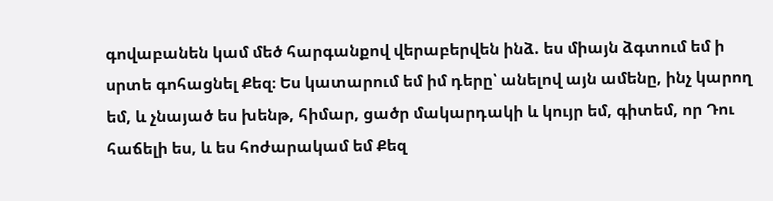գովաբանեն կամ մեծ հարգանքով վերաբերվեն ինձ. ես միայն ձգտում եմ ի սրտե գոհացնել Քեզ։ Ես կատարում եմ իմ դերը՝ անելով այն ամենը, ինչ կարող եմ, և չնայած ես խենթ, հիմար, ցածր մակարդակի և կույր եմ, գիտեմ, որ Դու հաճելի ես, և ես հոժարակամ եմ Քեզ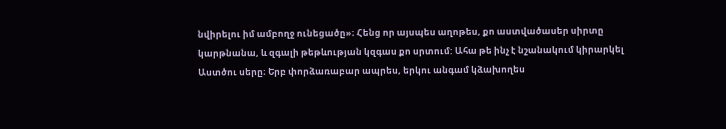նվիրելու իմ ամբողջ ունեցածը»։ Հենց որ այսպես աղոթես, քո աստվածասեր սիրտը կարթնանա, և զգալի թեթևության կզգաս քո սրտում: Ահա թե ինչ է նշանակում կիրարկել Աստծու սերը։ Երբ փորձառաբար ապրես, երկու անգամ կձախողես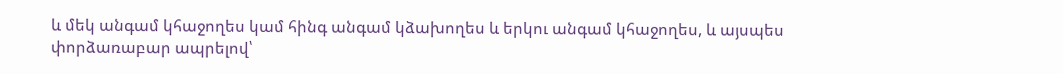և մեկ անգամ կհաջողես կամ հինգ անգամ կձախողես և երկու անգամ կհաջողես, և այսպես փորձառաբար ապրելով՝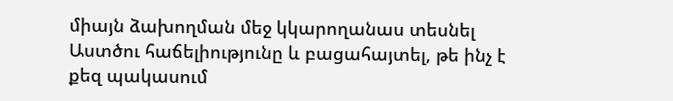միայն ձախողման մեջ կկարողանաս տեսնել Աստծու հաճելիությունը և բացահայտել, թե ինչ է քեզ պակասում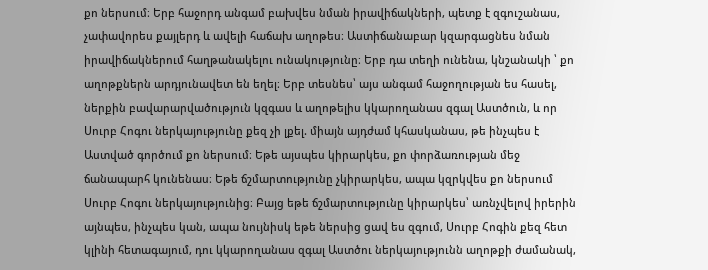քո ներսում։ Երբ հաջորդ անգամ բախվես նման իրավիճակների, պետք է զգուշանաս, չափավորես քայլերդ և ավելի հաճախ աղոթես։ Աստիճանաբար կզարգացնես նման իրավիճակներում հաղթանակելու ունակությունը։ Երբ դա տեղի ունենա, կնշանակի ՝ քո աղոթքներն արդյունավետ են եղել։ Երբ տեսնես՝ այս անգամ հաջողության ես հասել, ներքին բավարարվածություն կզգաս և աղոթելիս կկարողանաս զգալ Աստծուն, և որ Սուրբ Հոգու ներկայությունը քեզ չի լքել. միայն այդժամ կհասկանաս, թե ինչպես է Աստված գործում քո ներսում։ Եթե այսպես կիրարկես, քո փորձառության մեջ ճանապարհ կունենաս։ Եթե ճշմարտությունը չկիրարկես, ապա կզրկվես քո ներսում Սուրբ Հոգու ներկայությունից։ Բայց եթե ճշմարտությունը կիրարկես՝ առնչվելով իրերին այնպես, ինչպես կան, ապա նույնիսկ եթե ներսից ցավ ես զգում, Սուրբ Հոգին քեզ հետ կլինի հետագայում, դու կկարողանաս զգալ Աստծու ներկայությունն աղոթքի ժամանակ,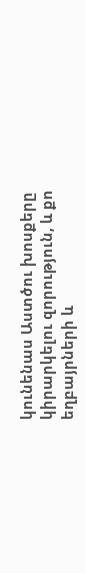կունենաս Աստծու խոսքերը կիրարկելու զորություն, և քո եղբայրների և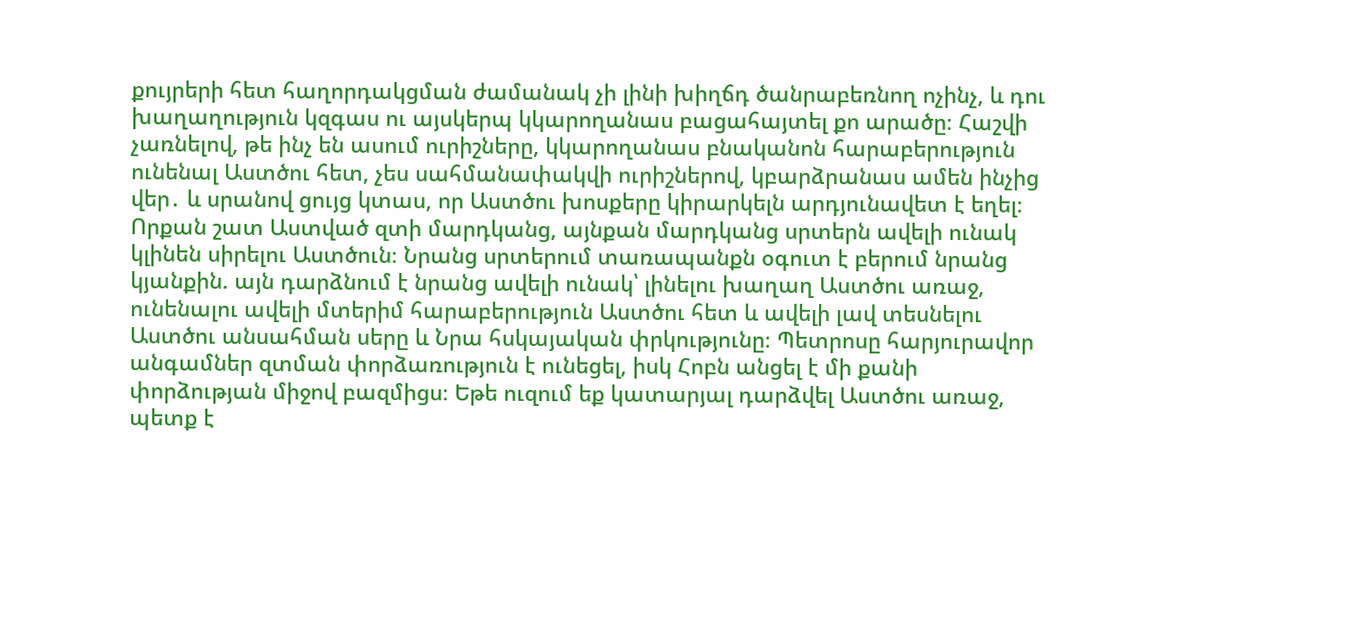քույրերի հետ հաղորդակցման ժամանակ չի լինի խիղճդ ծանրաբեռնող ոչինչ, և դու խաղաղություն կզգաս ու այսկերպ կկարողանաս բացահայտել քո արածը։ Հաշվի չառնելով, թե ինչ են ասում ուրիշները, կկարողանաս բնականոն հարաբերություն ունենալ Աստծու հետ, չես սահմանափակվի ուրիշներով, կբարձրանաս ամեն ինչից վեր․ և սրանով ցույց կտաս, որ Աստծու խոսքերը կիրարկելն արդյունավետ է եղել։
Որքան շատ Աստված զտի մարդկանց, այնքան մարդկանց սրտերն ավելի ունակ կլինեն սիրելու Աստծուն։ Նրանց սրտերում տառապանքն օգուտ է բերում նրանց կյանքին. այն դարձնում է նրանց ավելի ունակ՝ լինելու խաղաղ Աստծու առաջ, ունենալու ավելի մտերիմ հարաբերություն Աստծու հետ և ավելի լավ տեսնելու Աստծու անսահման սերը և Նրա հսկայական փրկությունը։ Պետրոսը հարյուրավոր անգամներ զտման փորձառություն է ունեցել, իսկ Հոբն անցել է մի քանի փորձության միջով բազմիցս։ Եթե ուզում եք կատարյալ դարձվել Աստծու առաջ, պետք է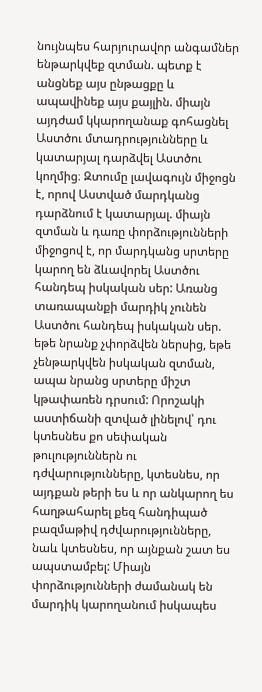նույնպես հարյուրավոր անգամներ ենթարկվեք զտման. պետք է անցնեք այս ընթացքը և ապավինեք այս քայլին. միայն այդժամ կկարողանաք գոհացնել Աստծու մտադրությունները և կատարյալ դարձվել Աստծու կողմից։ Զտումը լավագույն միջոցն է, որով Աստված մարդկանց դարձնում է կատարյալ. միայն զտման և դառը փորձությունների միջոցով է, որ մարդկանց սրտերը կարող են ձևավորել Աստծու հանդեպ իսկական սեր: Առանց տառապանքի մարդիկ չունեն Աստծու հանդեպ իսկական սեր. եթե նրանք չփորձվեն ներսից, եթե չենթարկվեն իսկական զտման, ապա նրանց սրտերը միշտ կթափառեն դրսում: Որոշակի աստիճանի զտված լինելով՝ դու կտեսնես քո սեփական թուլություններն ու դժվարությունները, կտեսնես, որ այդքան թերի ես և որ անկարող ես հաղթահարել քեզ հանդիպած բազմաթիվ դժվարությունները, նաև կտեսնես, որ այնքան շատ ես ապստամբել: Միայն փորձությունների ժամանակ են մարդիկ կարողանում իսկապես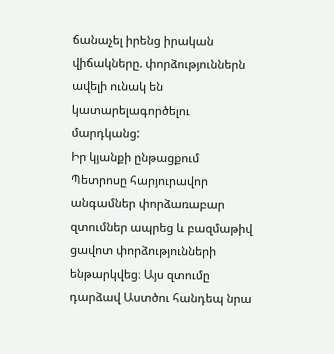ճանաչել իրենց իրական վիճակները. փորձություններն ավելի ունակ են կատարելագործելու մարդկանց:
Իր կյանքի ընթացքում Պետրոսը հարյուրավոր անգամներ փորձառաբար զտումներ ապրեց և բազմաթիվ ցավոտ փորձությունների ենթարկվեց։ Այս զտումը դարձավ Աստծու հանդեպ նրա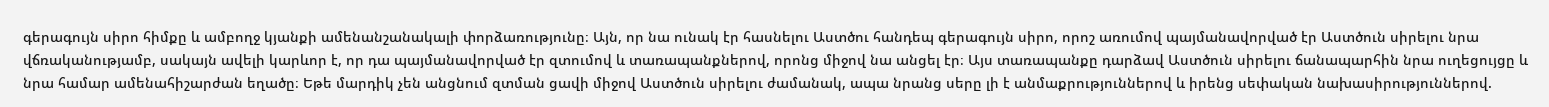գերագույն սիրո հիմքը և ամբողջ կյանքի ամենանշանակալի փորձառությունը։ Այն, որ նա ունակ էր հասնելու Աստծու հանդեպ գերագույն սիրո, որոշ առումով պայմանավորված էր Աստծուն սիրելու նրա վճռականությամբ, սակայն ավելի կարևոր է, որ դա պայմանավորված էր զտումով և տառապանքներով, որոնց միջով նա անցել էր։ Այս տառապանքը դարձավ Աստծուն սիրելու ճանապարհին նրա ուղեցույցը և նրա համար ամենահիշարժան եղածը։ Եթե մարդիկ չեն անցնում զտման ցավի միջով Աստծուն սիրելու ժամանակ, ապա նրանց սերը լի է անմաքրություններով և իրենց սեփական նախասիրություններով.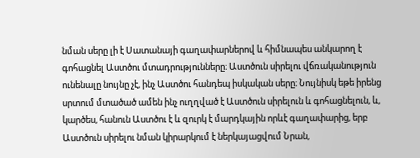նման սերը լի է Սատանայի գաղափարներով և հիմնապես անկարող է գոհացնել Աստծու մտադրությունները։ Աստծուն սիրելու վճռականություն ունենալը նույնը չէ, ինչ Աստծու հանդեպ իսկական սերը։ Նույնիսկ եթե իրենց սրտում մտածած ամեն ինչ ուղղված է Աստծուն սիրելուն և գոհացնելուն, և, կարծես, հանուն Աստծու է և զուրկ է մարդկային որևէ գաղափարից, երբ Աստծուն սիրելու նման կիրարկում է ներկայացվում Նրան,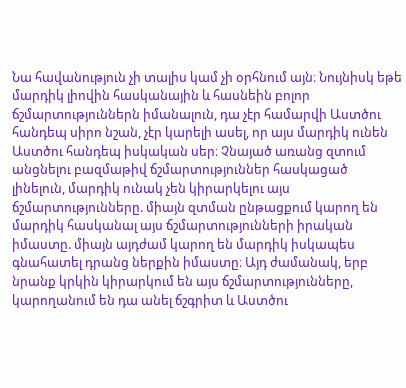Նա հավանություն չի տալիս կամ չի օրհնում այն։ Նույնիսկ եթե մարդիկ լիովին հասկանային և հասնեին բոլոր ճշմարտություններն իմանալուն, դա չէր համարվի Աստծու հանդեպ սիրո նշան, չէր կարելի ասել, որ այս մարդիկ ունեն Աստծու հանդեպ իսկական սեր։ Չնայած առանց զտում անցնելու բազմաթիվ ճշմարտություններ հասկացած լինելուն, մարդիկ ունակ չեն կիրարկելու այս ճշմարտությունները. միայն զտման ընթացքում կարող են մարդիկ հասկանալ այս ճշմարտությունների իրական իմաստը. միայն այդժամ կարող են մարդիկ իսկապես գնահատել դրանց ներքին իմաստը։ Այդ ժամանակ, երբ նրանք կրկին կիրարկում են այս ճշմարտությունները, կարողանում են դա անել ճշգրիտ և Աստծու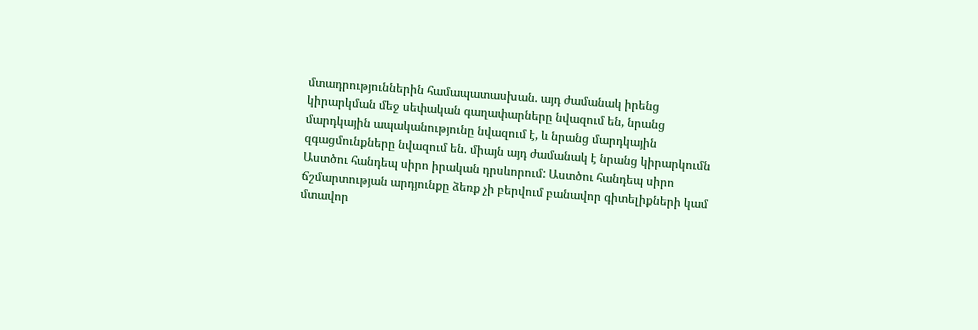մտադրություններին համապատասխան. այդ ժամանակ իրենց կիրարկման մեջ սեփական գաղափարները նվազում են, նրանց մարդկային ապականությունը նվազում է, և նրանց մարդկային զգացմունքները նվազում են. միայն այդ ժամանակ է նրանց կիրարկումն Աստծու հանդեպ սիրո իրական դրսևորում: Աստծու հանդեպ սիրո ճշմարտության արդյունքը ձեռք չի բերվում բանավոր գիտելիքների կամ մտավոր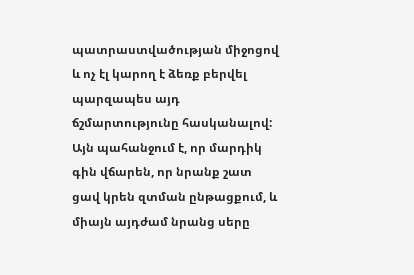պատրաստվածության միջոցով և ոչ էլ կարող է ձեռք բերվել պարզապես այդ ճշմարտությունը հասկանալով: Այն պահանջում է, որ մարդիկ գին վճարեն, որ նրանք շատ ցավ կրեն զտման ընթացքում, և միայն այդժամ նրանց սերը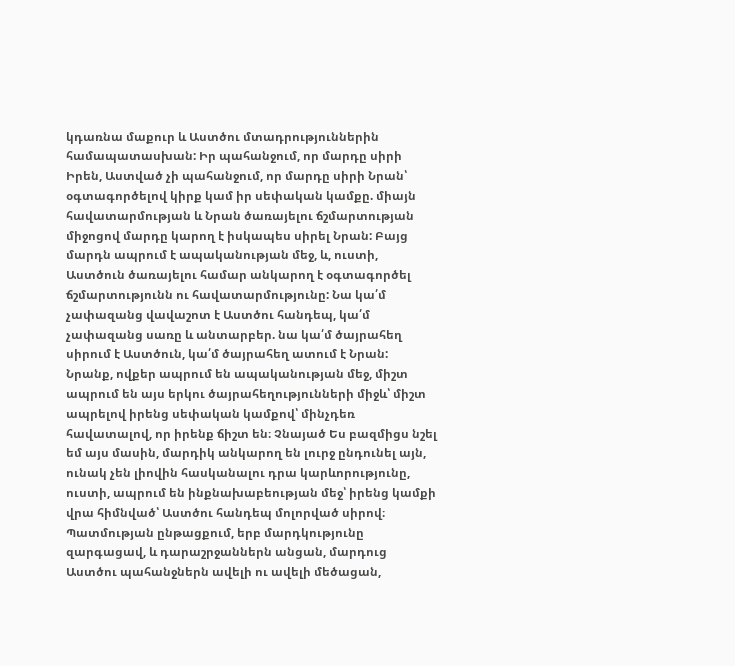կդառնա մաքուր և Աստծու մտադրություններին համապատասխան: Իր պահանջում, որ մարդը սիրի Իրեն, Աստված չի պահանջում, որ մարդը սիրի Նրան՝ օգտագործելով կիրք կամ իր սեփական կամքը. միայն հավատարմության և Նրան ծառայելու ճշմարտության միջոցով մարդը կարող է իսկապես սիրել Նրան: Բայց մարդն ապրում է ապականության մեջ, և, ուստի, Աստծուն ծառայելու համար անկարող է օգտագործել ճշմարտությունն ու հավատարմությունը: Նա կա՛մ չափազանց վավաշոտ է Աստծու հանդեպ, կա՛մ չափազանց սառը և անտարբեր. նա կա՛մ ծայրահեղ սիրում է Աստծուն, կա՛մ ծայրահեղ ատում է Նրան: Նրանք, ովքեր ապրում են ապականության մեջ, միշտ ապրում են այս երկու ծայրահեղությունների միջև՝ միշտ ապրելով իրենց սեփական կամքով՝ մինչդեռ հավատալով, որ իրենք ճիշտ են։ Չնայած Ես բազմիցս նշել եմ այս մասին, մարդիկ անկարող են լուրջ ընդունել այն, ունակ չեն լիովին հասկանալու դրա կարևորությունը, ուստի, ապրում են ինքնախաբեության մեջ՝ իրենց կամքի վրա հիմնված՝ Աստծու հանդեպ մոլորված սիրով։ Պատմության ընթացքում, երբ մարդկությունը զարգացավ, և դարաշրջաններն անցան, մարդուց Աստծու պահանջներն ավելի ու ավելի մեծացան,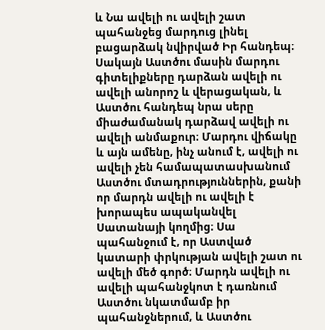և Նա ավելի ու ավելի շատ պահանջեց մարդուց լինել բացարձակ նվիրված Իր հանդեպ։ Սակայն Աստծու մասին մարդու գիտելիքները դարձան ավելի ու ավելի անորոշ և վերացական, և Աստծու հանդեպ նրա սերը միաժամանակ դարձավ ավելի ու ավելի անմաքուր։ Մարդու վիճակը և այն ամենը, ինչ անում է, ավելի ու ավելի չեն համապատասխանում Աստծու մտադրություններին, քանի որ մարդն ավելի ու ավելի է խորապես ապականվել Սատանայի կողմից։ Սա պահանջում է, որ Աստված կատարի փրկության ավելի շատ ու ավելի մեծ գործ։ Մարդն ավելի ու ավելի պահանջկոտ է դառնում Աստծու նկատմամբ իր պահանջներում, և Աստծու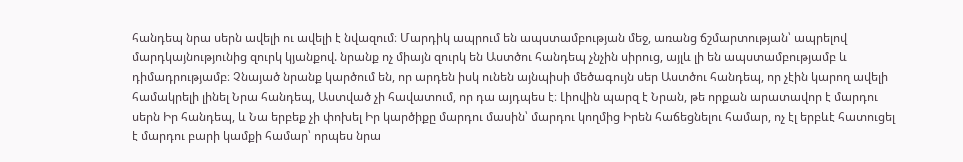հանդեպ նրա սերն ավելի ու ավելի է նվազում։ Մարդիկ ապրում են ապստամբության մեջ, առանց ճշմարտության՝ ապրելով մարդկայնությունից զուրկ կյանքով. նրանք ոչ միայն զուրկ են Աստծու հանդեպ չնչին սիրուց, այլև լի են ապստամբությամբ և դիմադրությամբ։ Չնայած նրանք կարծում են, որ արդեն իսկ ունեն այնպիսի մեծագույն սեր Աստծու հանդեպ, որ չէին կարող ավելի համակրելի լինել Նրա հանդեպ, Աստված չի հավատում, որ դա այդպես է։ Լիովին պարզ է Նրան, թե որքան արատավոր է մարդու սերն Իր հանդեպ, և Նա երբեք չի փոխել Իր կարծիքը մարդու մասին՝ մարդու կողմից Իրեն հաճեցնելու համար, ոչ էլ երբևէ հատուցել է մարդու բարի կամքի համար՝ որպես նրա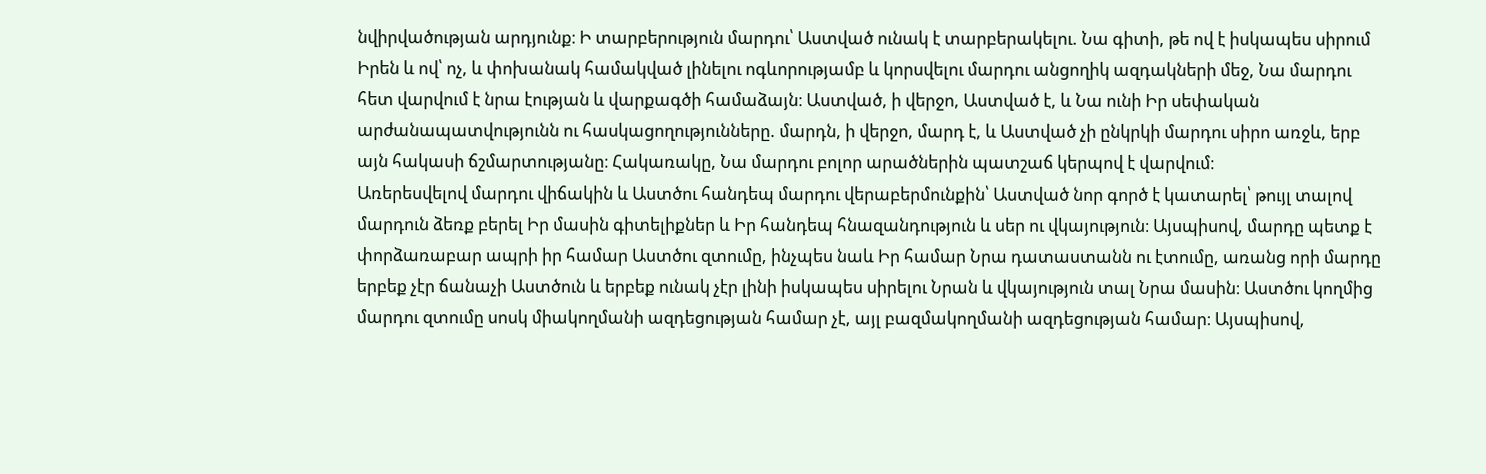նվիրվածության արդյունք։ Ի տարբերություն մարդու՝ Աստված ունակ է տարբերակելու. Նա գիտի, թե ով է իսկապես սիրում Իրեն և ով՝ ոչ, և փոխանակ համակված լինելու ոգևորությամբ և կորսվելու մարդու անցողիկ ազդակների մեջ, Նա մարդու հետ վարվում է նրա էության և վարքագծի համաձայն։ Աստված, ի վերջո, Աստված է, և Նա ունի Իր սեփական արժանապատվությունն ու հասկացողությունները. մարդն, ի վերջո, մարդ է, և Աստված չի ընկրկի մարդու սիրո առջև, երբ այն հակասի ճշմարտությանը։ Հակառակը, Նա մարդու բոլոր արածներին պատշաճ կերպով է վարվում։
Առերեսվելով մարդու վիճակին և Աստծու հանդեպ մարդու վերաբերմունքին՝ Աստված նոր գործ է կատարել՝ թույլ տալով մարդուն ձեռք բերել Իր մասին գիտելիքներ և Իր հանդեպ հնազանդություն և սեր ու վկայություն։ Այսպիսով, մարդը պետք է փորձառաբար ապրի իր համար Աստծու զտումը, ինչպես նաև Իր համար Նրա դատաստանն ու էտումը, առանց որի մարդը երբեք չէր ճանաչի Աստծուն և երբեք ունակ չէր լինի իսկապես սիրելու Նրան և վկայություն տալ Նրա մասին։ Աստծու կողմից մարդու զտումը սոսկ միակողմանի ազդեցության համար չէ, այլ բազմակողմանի ազդեցության համար։ Այսպիսով,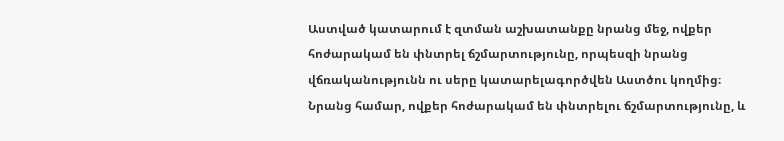Աստված կատարում է զտման աշխատանքը նրանց մեջ, ովքեր հոժարակամ են փնտրել ճշմարտությունը, որպեսզի նրանց վճռականությունն ու սերը կատարելագործվեն Աստծու կողմից։ Նրանց համար, ովքեր հոժարակամ են փնտրելու ճշմարտությունը, և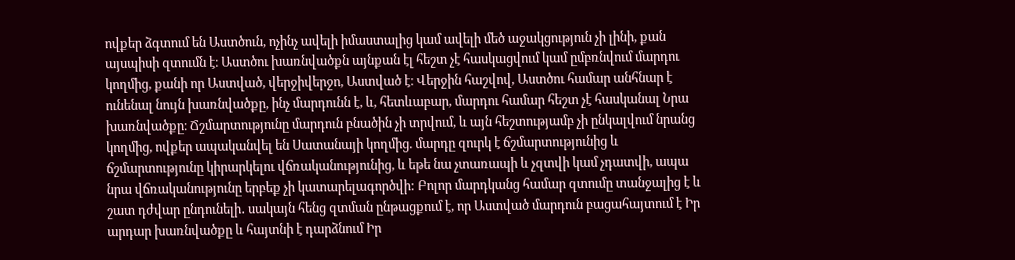ովքեր ձգտում են Աստծուն, ոչինչ ավելի իմաստալից կամ ավելի մեծ աջակցություն չի լինի, քան այսպիսի զտումն է։ Աստծու խառնվածքն այնքան էլ հեշտ չէ հասկացվում կամ ըմբռնվում մարդու կողմից, քանի որ Աստված, վերջիվերջո, Աստված է։ Վերջին հաշվով, Աստծու համար անհնար է ունենալ նույն խառնվածքը, ինչ մարդունն է, և, հետևաբար, մարդու համար հեշտ չէ հասկանալ Նրա խառնվածքը։ Ճշմարտությունը մարդուն բնածին չի տրվում, և այն հեշտությամբ չի ընկալվում նրանց կողմից, ովքեր ապականվել են Սատանայի կողմից. մարդը զուրկ է ճշմարտությունից և ճշմարտությունը կիրարկելու վճռականությունից, և եթե նա չտառապի և չզտվի կամ չդատվի, ապա նրա վճռականությունը երբեք չի կատարելագործվի: Բոլոր մարդկանց համար զտումը տանջալից է և շատ դժվար ընդունելի․ սակայն հենց զտման ընթացքում է, որ Աստված մարդուն բացահայտում է Իր արդար խառնվածքը և հայտնի է դարձնում Իր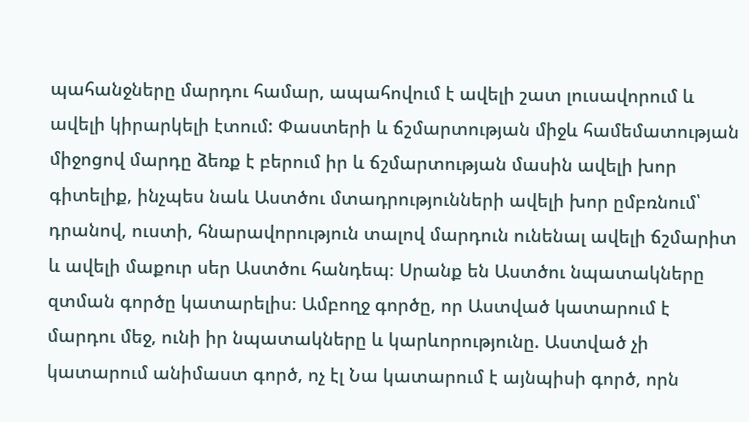պահանջները մարդու համար, ապահովում է ավելի շատ լուսավորում և ավելի կիրարկելի էտում: Փաստերի և ճշմարտության միջև համեմատության միջոցով մարդը ձեռք է բերում իր և ճշմարտության մասին ավելի խոր գիտելիք, ինչպես նաև Աստծու մտադրությունների ավելի խոր ըմբռնում՝ դրանով, ուստի, հնարավորություն տալով մարդուն ունենալ ավելի ճշմարիտ և ավելի մաքուր սեր Աստծու հանդեպ։ Սրանք են Աստծու նպատակները զտման գործը կատարելիս։ Ամբողջ գործը, որ Աստված կատարում է մարդու մեջ, ունի իր նպատակները և կարևորությունը. Աստված չի կատարում անիմաստ գործ, ոչ էլ Նա կատարում է այնպիսի գործ, որն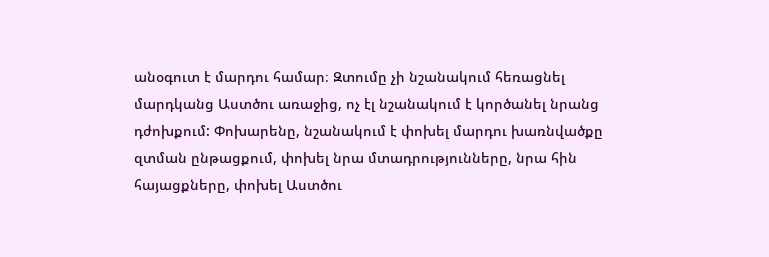անօգուտ է մարդու համար։ Զտումը չի նշանակում հեռացնել մարդկանց Աստծու առաջից, ոչ էլ նշանակում է կործանել նրանց դժոխքում: Փոխարենը, նշանակում է փոխել մարդու խառնվածքը զտման ընթացքում, փոխել նրա մտադրությունները, նրա հին հայացքները, փոխել Աստծու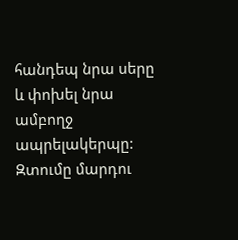հանդեպ նրա սերը և փոխել նրա ամբողջ ապրելակերպը: Զտումը մարդու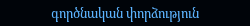գործնական փորձություն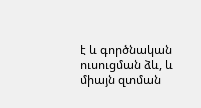է և գործնական ուսուցման ձև, և միայն զտման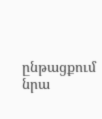ընթացքում նրա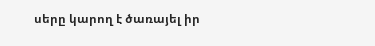սերը կարող է ծառայել իր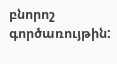բնորոշ գործառույթին: